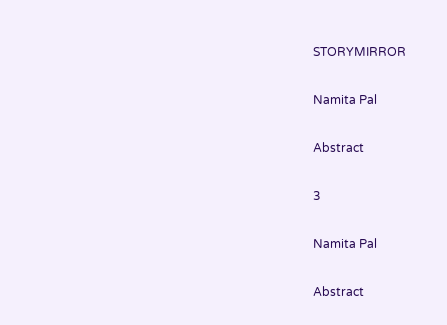STORYMIRROR

Namita Pal

Abstract

3

Namita Pal

Abstract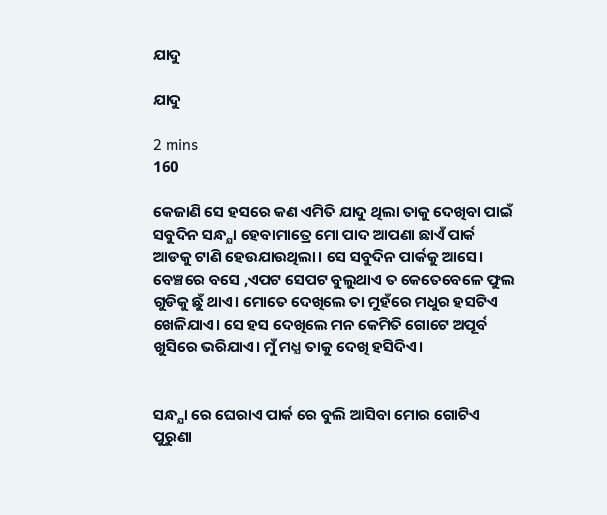ଯାଦୁ

ଯାଦୁ

2 mins
160

କେଜାଣି ସେ ହସରେ କଣ ଏମିତି ଯାଦୁ ଥିଲା ତାକୁ ଦେଖିବା ପାଇଁ ସବୁଦିନ ସନ୍ଧ୍ଯା ହେବାମାତ୍ରେ ମୋ ପାଦ ଆପଣା ଛାଏଁ ପାର୍କ ଆଡକୁ ଟାଣି ହେଉଯାଉଥିଲା। ସେ ସବୁଦିନ ପାର୍କକୁ ଆସେ। ବେଞ୍ଚରେ ବସେ ,ଏପଟ ସେପଟ ବୁଲୁଥାଏ ତ କେତେବେଳେ ଫୁଲ ଗୁଡିକୁ ଛୁଁ ଥାଏ। ମୋତେ ଦେଖିଲେ ତା ମୁହଁରେ ମଧୁର ହସଟିଏ ଖେଳିଯାଏ। ସେ ହସ ଦେଖିଲେ ମନ କେମିତି ଗୋଟେ ଅପୂର୍ବ ଖୁସିରେ ଭରିଯାଏ। ମୁଁ ମଧ୍ଯ ତାକୁ ଦେଖି ହସିଦିଏ।


ସନ୍ଧ୍ଯା ରେ ଘେରାଏ ପାର୍କ ରେ ବୁଲି ଆସିବା ମୋର ଗୋଟିଏ ପୁରୁଣା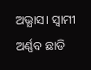ଅଭ୍ଯାସ। ସ୍ବାମୀ ଅର୍ଣ୍ଣବ ଛାଡି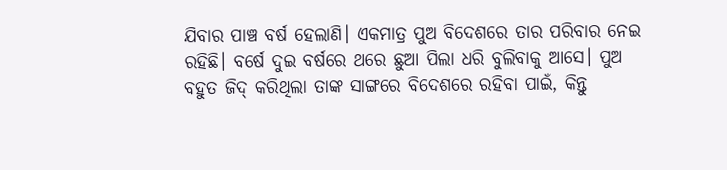ଯିବାର ପାଞ୍ଚ ବର୍ଷ ହେଲାଣି। ଏକମାତ୍ର ପୁଅ ବିଦେଶରେ ତାର ପରିବାର ନେଇ ରହିଛି। ବର୍ଷେ ଦୁଇ ବର୍ଷରେ ଥରେ ଛୁଆ ପିଲା ଧରି ବୁଲିବାକୁ ଆସେ। ପୁଅ ବହୁତ ଜିଦ୍ କରିଥିଲା ତାଙ୍କ ସାଙ୍ଗରେ ବିଦେଶରେ ରହିବା ପାଇଁ, କିନ୍ତୁ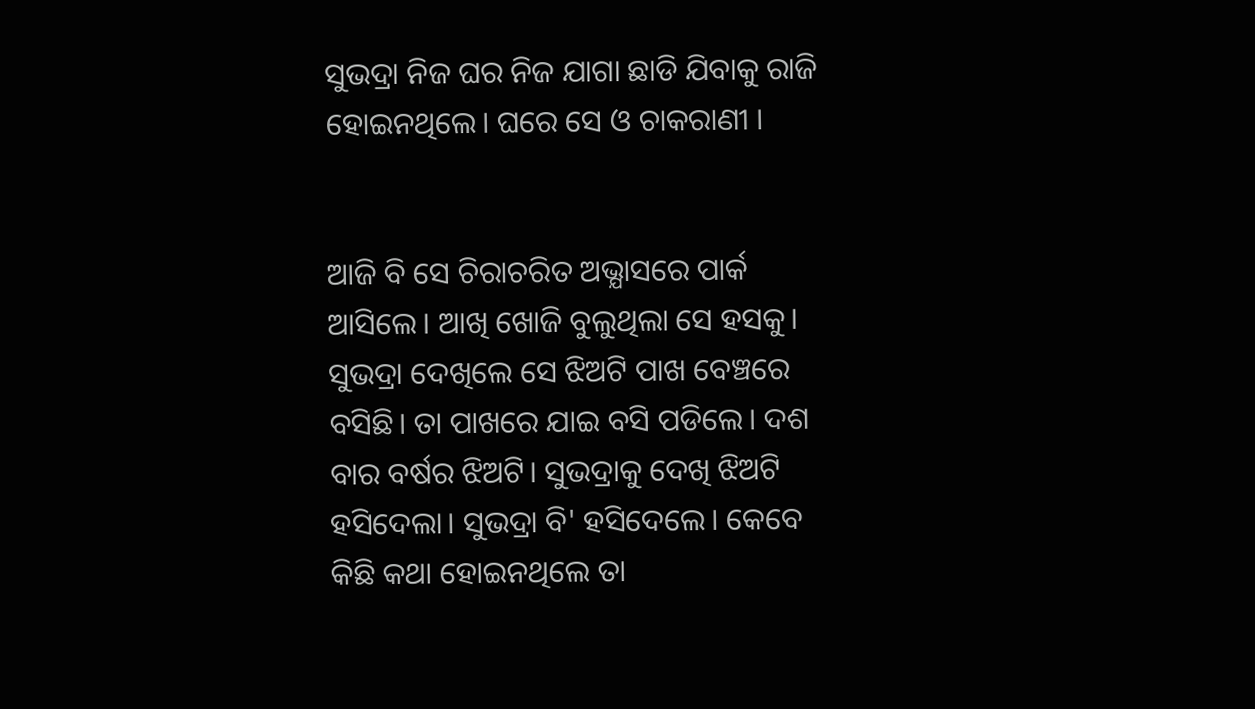ସୁଭଦ୍ରା ନିଜ ଘର ନିଜ ଯାଗା ଛାଡି ଯିବାକୁ ରାଜି ହୋଇନଥିଲେ। ଘରେ ସେ ଓ ଚାକରାଣୀ ।


ଆଜି ବି ସେ ଚିରାଚରିତ ଅଭ୍ଯାସରେ ପାର୍କ ଆସିଲେ। ଆଖି ଖୋଜି ବୁଲୁଥିଲା ସେ ହସକୁ। ସୁଭଦ୍ରା ଦେଖିଲେ ସେ ଝିଅଟି ପାଖ ବେଞ୍ଚରେ ବସିଛି। ତା ପାଖରେ ଯାଇ ବସି ପଡିଲେ। ଦଶ ବାର ବର୍ଷର ଝିଅଟି। ସୁଭଦ୍ରାକୁ ଦେଖି ଝିଅଟି ହସିଦେଲା। ସୁଭଦ୍ରା ବି' ହସିଦେଲେ। କେବେ କିଛି କଥା ହୋଇନଥିଲେ ତା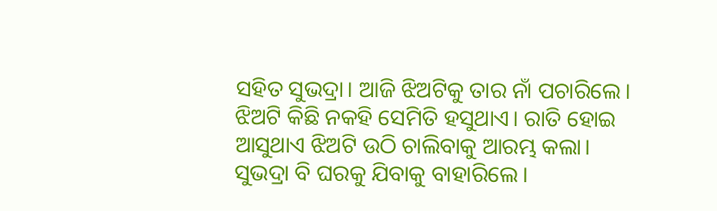ସହିତ ସୁଭଦ୍ରା। ଆଜି ଝିଅଟିକୁ ତାର ନାଁ ପଚାରିଲେ। ଝିଅଟି କିଛି ନକହି ସେମିତି ହସୁଥାଏ। ରାତି ହୋଇ ଆସୁଥାଏ ଝିଅଟି ଉଠି ଚାଲିବାକୁ ଆରମ୍ଭ କଲା। ସୁଭଦ୍ରା ବି ଘରକୁ ଯିବାକୁ ବାହାରିଲେ।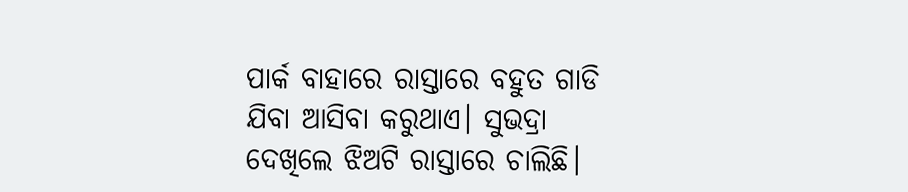ପାର୍କ ବାହାରେ ରାସ୍ତାରେ ବହୁତ ଗାଡି ଯିବା ଆସିବା କରୁଥାଏ। ସୁଭଦ୍ରା ଦେଖିଲେ ଝିଅଟି ରାସ୍ତାରେ ଚାଲିଛି।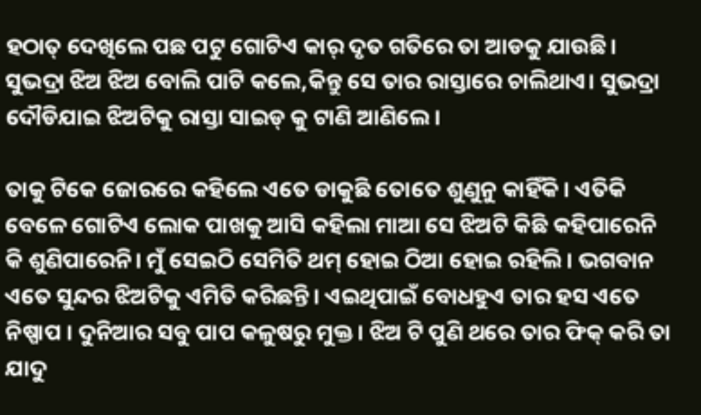ହଠାତ୍ ଦେଖିଲେ ପଛ ପଟୁ ଗୋଟିଏ କାର୍ ଦୃତ ଗତିରେ ତା ଆଡକୁ ଯାଉଛି। ସୁଭଦ୍ରା ଝିଅ ଝିଅ ବୋଲି ପାଟି କଲେ,କିନ୍ତୁ ସେ ତାର ରାସ୍ତାରେ ଚାଲିଥାଏ। ସୁଭଦ୍ରା ଦୌଡିଯାଇ ଝିଅଟିକୁ ରାସ୍ତା ସାଇଡ୍ କୁ ଟାଣି ଆଣିଲେ।

ତାକୁ ଟିକେ ଜୋରରେ କହିଲେ ଏତେ ଡାକୁଛି ତୋତେ ଶୁଣୁନୁ କାହିଁକି। ଏତିକି ବେଳେ ଗୋଟିଏ ଲୋକ ପାଖକୁ ଆସି କହିଲା ମାଆ ସେ ଝିଅଟି କିଛି କହିପାରେନି କି ଶୁଣିପାରେନି। ମୁଁ ସେଇଠି ସେମିତି ଥମ୍ ହୋଇ ଠିଆ ହୋଇ ରହିଲି। ଭଗବାନ ଏତେ ସୁନ୍ଦର ଝିଅଟିକୁ ଏମିତି କରିଛନ୍ତି। ଏଇଥିପାଇଁ ବୋଧହୁଏ ତାର ହସ ଏତେ ନିଷ୍ପାପ । ଦୁନିଆର ସବୁ ପାପ କଳୁଷରୁ ମୁକ୍ତ। ଝିଅ ଟି ପୁଣି ଥରେ ତାର ଫିକ୍ କରି ତା ଯାଦୁ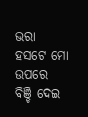ଭରା ହସଟେ ମୋ ଉପରେ ବିଞ୍ଚି ଦେଇ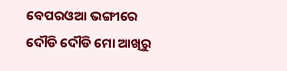ବେପରଓଆ ଭଙ୍ଗୀରେ ଦୌଡି ଦୌଡି ମୋ ଆଖିରୁ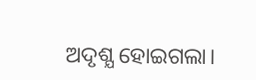ଅଦୃଶ୍ଯ ହୋଇଗଲା।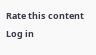Rate this content
Log in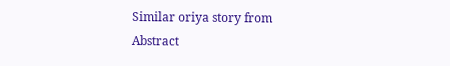Similar oriya story from Abstract